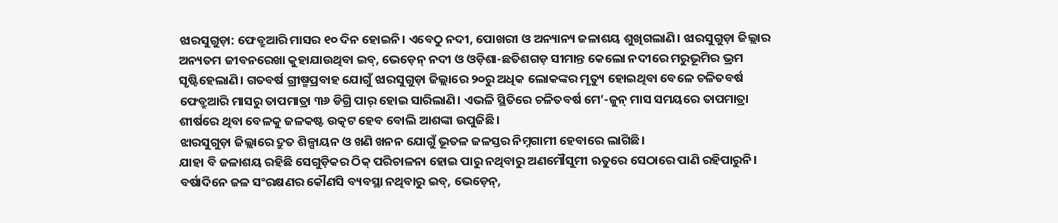ଝାରସୁଗୁଡ଼ା: ଫେବ୍ରୁଆରି ମାସର ୧୦ ଦିନ ହୋଇନି। ଏବେଠୁ ନଦୀ, ପୋଖରୀ ଓ ଅନ୍ୟାନ୍ୟ ଜଳାଶୟ ଶୁଖିଗଲାଣି। ଝାରସୁଗୁଡ଼ା ଜିଲ୍ଲାର ଅନ୍ୟତମ ଜୀବନରେଖା କୁହାଯାଉଥିବା ଇବ୍, ଭେଡ଼େନ୍ ନଦୀ ଓ ଓଡ଼ିଶା-ଛତିଶଗଡ଼ ସୀମାନ୍ତ କେଲୋ ନଦୀରେ ମରୁଭୂମିର ଭ୍ରମ ସୃଷ୍ଟିହେଲାଣି। ଗତବର୍ଷ ଗ୍ରୀଷ୍ମପ୍ରବାହ ଯୋଗୁଁ ଝାରସୁଗୁଡ଼ା ଜିଲ୍ଲାରେ ୨୦ରୁ ଅଧିକ ଲୋକଙ୍କର ମୃତ୍ୟୁ ହୋଇଥିବା ବେଳେ ଚଳିତବର୍ଷ ଫେବ୍ରୁଆରି ମାସରୁ ତାପମାତ୍ରା ୩୬ ଡିଗ୍ରି ପାର୍ ହୋଇ ସାରିଲାଣି। ଏଭଳି ସ୍ଥିତିରେ ଚଳିତବର୍ଷ ମେ’-ଜୁନ୍ ମାସ ସମୟରେ ତାପମାତ୍ରା ଶୀର୍ଷରେ ଥିବା ବେଳକୁ ଜଳକଷ୍ଟ ଉତ୍କଟ ହେବ ବୋଲି ଆଶଙ୍କା ଉପୁଜିଛି।
ଝାରସୁଗୁଡ଼ା ଜିଲ୍ଲାରେ ଦ୍ରୁତ ଶିଳ୍ପାୟନ ଓ ଖଣି ଖନନ ଯୋଗୁଁ ଭୂତଳ ଜଳସ୍ତର ନିମ୍ନଗାମୀ ହେବାରେ ଲାଗିଛି।
ଯାହା ବି ଜଳାଶୟ ରହିଛି ସେଗୁଡ଼ିକର ଠିକ୍ ପରିଚାଳନା ହୋଇ ପାରୁ ନଥିବାରୁ ଅଣମୌସୁମୀ ଋତୁରେ ସେଠାରେ ପାଣି ରହିପାରୁନି। ବର୍ଷାଦିନେ ଜଳ ସଂରକ୍ଷଣର କୌଣସି ବ୍ୟବସ୍ଥା ନଥିବାରୁ ଇବ୍, ଭେଡ଼େନ୍,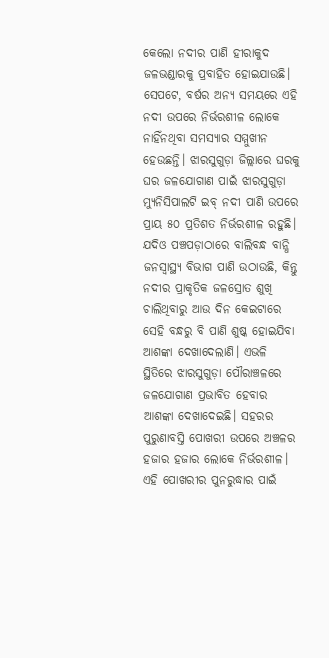କେଲୋ ନଦୀର ପାଣି ହୀରାକୁଦ ଜଳଭଣ୍ଡାରକୁ ପ୍ରବାହିତ ହୋଇଯାଉଛି। ସେପଟେ, ବର୍ଷର ଅନ୍ୟ ସମୟରେ ଏହି ନଦୀ ଉପରେ ନିର୍ଭରଶୀଳ ଲୋକେ ନାହିଁନଥିବା ସମସ୍ୟାର ସମ୍ମୁଖୀନ ହେଉଛନ୍ତି। ଝାରସୁଗୁଡ଼ା ଜିଲ୍ଲାରେ ଘରକୁ ଘର ଜଳଯୋଗାଣ ପାଇଁ ଝାରସୁଗୁଡ଼ା ମ୍ୟୁନିସିପାଲଟି ଇବ୍ ନଦୀ ପାଣି ଉପରେ ପ୍ରାୟ ୫୦ ପ୍ରତିଶତ ନିର୍ଭରଶୀଳ ରହୁଛି। ଯଦିଓ ପଞ୍ଚପଡ଼ାଠାରେ ବାଲିବନ୍ଧ ବାନ୍ଧି ଜନସ୍ବାସ୍ଥ୍ୟ ବିଭାଗ ପାଣି ଉଠାଉଛି, କିନ୍ତୁ ନଦୀର ପ୍ରାକୃତିକ ଜଳସ୍ରୋତ ଶୁଖି ଚାଲିଥିବାରୁ ଆଉ ଦିନ କେଇଟାରେ ସେହି ବନ୍ଧରୁ ବି ପାଣି ଶୁଷ୍କ ହୋଇଯିବା ଆଶଙ୍କା ଦେଖାଦେଲାଣି। ଏଭଳି ସ୍ଥିତିରେ ଝାରସୁଗୁଡ଼ା ପୌରାଞ୍ଚଳରେ ଜଳଯୋଗାଣ ପ୍ରଭାବିତ ହେବାର ଆଶଙ୍କା ଦେଖାଦେଇଛି। ସହରର ପୁରୁଣାବସ୍ତି ପୋଖରୀ ଉପରେ ଅଞ୍ଚଳର ହଜାର ହଜାର ଲୋକେ ନିର୍ଭରଶୀଳ। ଏହି ପୋଖରୀର ପୁନରୁଦ୍ଧାର ପାଇଁ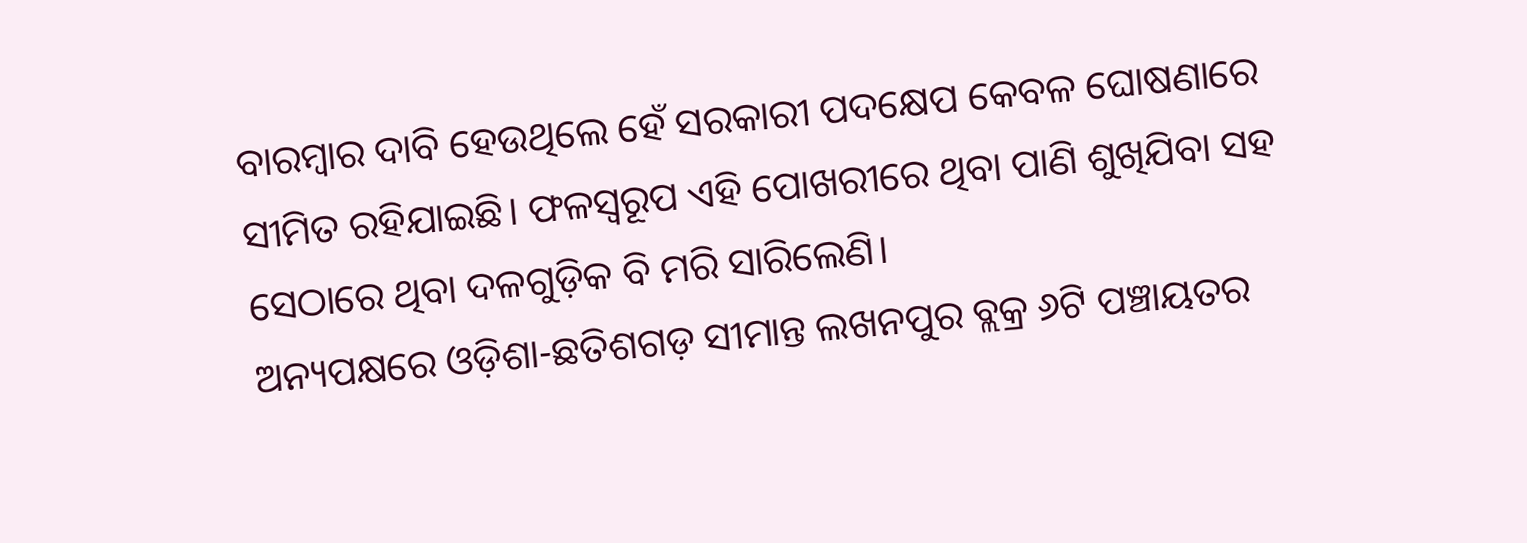ବାରମ୍ବାର ଦାବି ହେଉଥିଲେ ହେଁ ସରକାରୀ ପଦକ୍ଷେପ କେବଳ ଘୋଷଣାରେ ସୀମିତ ରହିଯାଇଛି। ଫଳସ୍ବରୂପ ଏହି ପୋଖରୀରେ ଥିବା ପାଣି ଶୁଖିଯିବା ସହ ସେଠାରେ ଥିବା ଦଳଗୁଡ଼ିକ ବି ମରି ସାରିଲେଣି।
ଅନ୍ୟପକ୍ଷରେ ଓଡ଼ିଶା-ଛତିଶଗଡ଼ ସୀମାନ୍ତ ଲଖନପୁର ବ୍ଲକ୍ର ୬ଟି ପଞ୍ଚାୟତର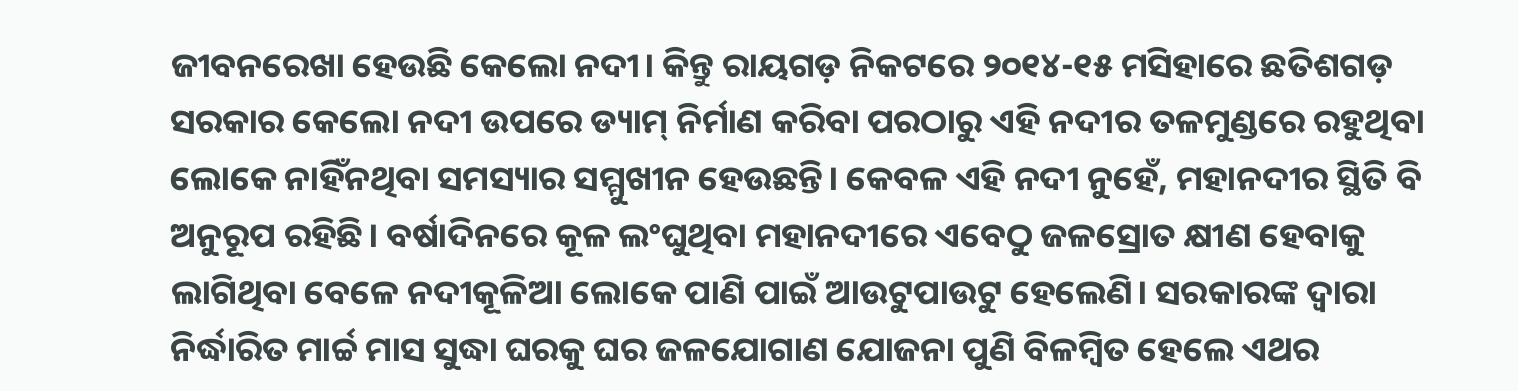ଜୀବନରେଖା ହେଉଛି କେଲୋ ନଦୀ। କିନ୍ତୁ ରାୟଗଡ଼ ନିକଟରେ ୨୦୧୪-୧୫ ମସିହାରେ ଛତିଶଗଡ଼ ସରକାର କେଲୋ ନଦୀ ଉପରେ ଡ୍ୟାମ୍ ନିର୍ମାଣ କରିବା ପରଠାରୁ ଏହି ନଦୀର ତଳମୁଣ୍ଡରେ ରହୁଥିବା ଲୋକେ ନାହିଁନଥିବା ସମସ୍ୟାର ସମ୍ମୁଖୀନ ହେଉଛନ୍ତି। କେବଳ ଏହି ନଦୀ ନୁହେଁ, ମହାନଦୀର ସ୍ଥିତି ବି ଅନୁରୂପ ରହିଛି। ବର୍ଷାଦିନରେ କୂଳ ଲଂଘୁଥିବା ମହାନଦୀରେ ଏବେଠୁ ଜଳସ୍ରୋତ କ୍ଷୀଣ ହେବାକୁ ଲାଗିଥିବା ବେଳେ ନଦୀକୂଳିଆ ଲୋକେ ପାଣି ପାଇଁ ଆଉଟୁପାଉଟୁ ହେଲେଣି। ସରକାରଙ୍କ ଦ୍ବାରା ନିର୍ଦ୍ଧାରିତ ମାର୍ଚ୍ଚ ମାସ ସୁଦ୍ଧା ଘରକୁ ଘର ଜଳଯୋଗାଣ ଯୋଜନା ପୁଣି ବିଳମ୍ବିତ ହେଲେ ଏଥର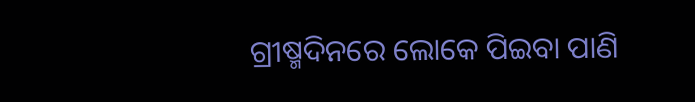ଗ୍ରୀଷ୍ମଦିନରେ ଲୋକେ ପିଇବା ପାଣି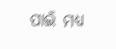ପାଇଁ ମଧ୍ୟ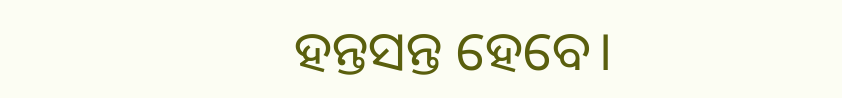ହନ୍ତସନ୍ତ ହେବେ।